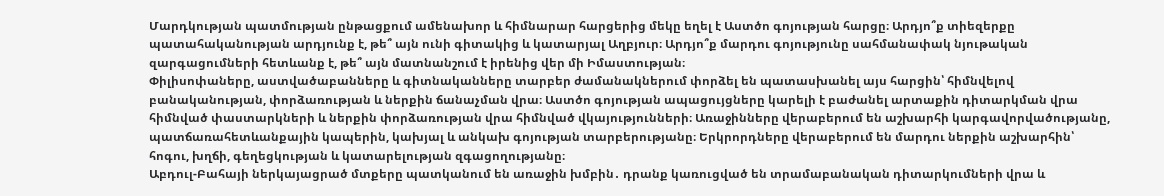Մարդկության պատմության ընթացքում ամենախոր և հիմնարար հարցերից մեկը եղել է Աստծո գոյության հարցը։ Արդյո՞ք տիեզերքը պատահականության արդյունք է, թե՞ այն ունի գիտակից և կատարյալ Աղբյուր։ Արդյո՞ք մարդու գոյությունը սահմանափակ նյութական զարգացումների հետևանք է, թե՞ այն մատնանշում է իրենից վեր մի Իմաստության։
Փիլիսոփաները, աստվածաբանները և գիտնականները տարբեր ժամանակներում փորձել են պատասխանել այս հարցին՝ հիմնվելով բանականության, փորձառության և ներքին ճանաչման վրա։ Աստծո գոյության ապացույցները կարելի է բաժանել արտաքին դիտարկման վրա հիմնված փաստարկների և ներքին փորձառության վրա հիմնված վկայությունների։ Առաջինները վերաբերում են աշխարհի կարգավորվածությանը, պատճառահետևանքային կապերին, կախյալ և անկախ գոյության տարբերությանը։ Երկրորդները վերաբերում են մարդու ներքին աշխարհին՝ հոգու, խղճի, գեղեցկության և կատարելության զգացողությանը։
Աբդուլ-Բահայի ներկայացրած մտքերը պատկանում են առաջին խմբին․ դրանք կառուցված են տրամաբանական դիտարկումների վրա և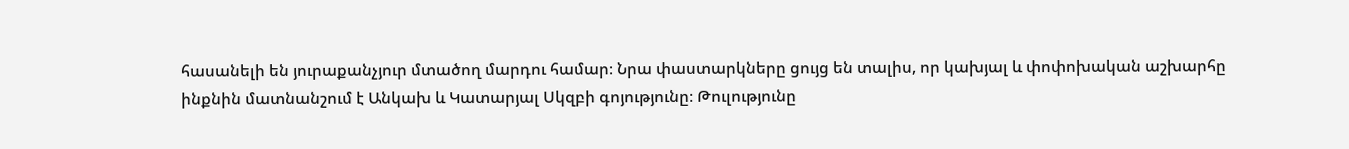հասանելի են յուրաքանչյուր մտածող մարդու համար։ Նրա փաստարկները ցույց են տալիս, որ կախյալ և փոփոխական աշխարհը ինքնին մատնանշում է Անկախ և Կատարյալ Սկզբի գոյությունը։ Թուլությունը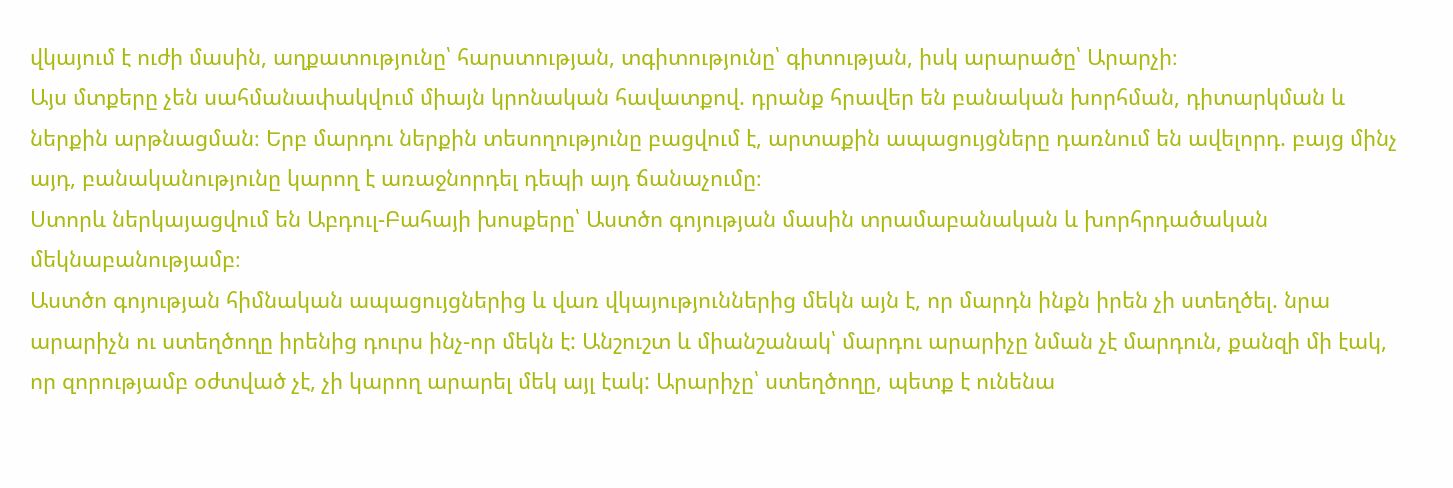վկայում է ուժի մասին, աղքատությունը՝ հարստության, տգիտությունը՝ գիտության, իսկ արարածը՝ Արարչի։
Այս մտքերը չեն սահմանափակվում միայն կրոնական հավատքով. դրանք հրավեր են բանական խորհման, դիտարկման և ներքին արթնացման։ Երբ մարդու ներքին տեսողությունը բացվում է, արտաքին ապացույցները դառնում են ավելորդ. բայց մինչ այդ, բանականությունը կարող է առաջնորդել դեպի այդ ճանաչումը։
Ստորև ներկայացվում են Աբդուլ-Բահայի խոսքերը՝ Աստծո գոյության մասին տրամաբանական և խորհրդածական մեկնաբանությամբ։
Աստծո գոյության հիմնական ապացույցներից և վառ վկայություններից մեկն այն է, որ մարդն ինքն իրեն չի ստեղծել. նրա արարիչն ու ստեղծողը իրենից դուրս ինչ-որ մեկն է: Անշուշտ և միանշանակ՝ մարդու արարիչը նման չէ մարդուն, քանզի մի էակ, որ զորությամբ օժտված չէ, չի կարող արարել մեկ այլ էակ: Արարիչը՝ ստեղծողը, պետք է ունենա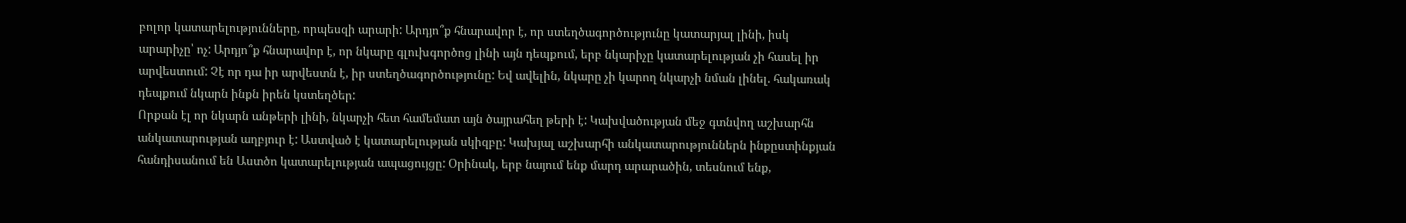բոլոր կատարելությունները, որպեսզի արարի: Արդյո՞ք հնարավոր է, որ ստեղծագործությունը կատարյալ լինի, իսկ արարիչը՝ ոչ: Արդյո՞ք հնարավոր է, որ նկարը գլուխգործոց լինի այն դեպքում, երբ նկարիչը կատարելության չի հասել իր արվեստում: Չէ որ դա իր արվեստն է, իր ստեղծագործությունը: Եվ ավելին, նկարը չի կարող նկարչի նման լինել. հակառակ դեպքում նկարն ինքն իրեն կստեղծեր:
Որքան էլ որ նկարն անթերի լինի, նկարչի հետ համեմատ այն ծայրահեղ թերի է: Կախվածության մեջ գտնվող աշխարհն անկատարության աղբյուր է: Աստված է կատարելության սկիզբը: Կախյալ աշխարհի անկատարություններն ինքըստինքյան հանդիսանում են Աստծո կատարելության ապացույցը: Օրինակ, երբ նայում ենք մարդ արարածին, տեսնում ենք,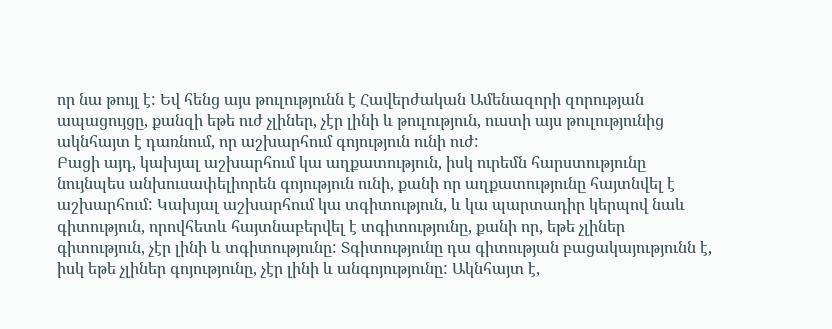որ նա թույլ է: Եվ հենց այս թուլությունն է Հավերժական Ամենազորի զորության ապացույցը, քանզի եթե ուժ չլիներ, չէր լինի և թուլություն, ուստի այս թուլությունից ակնհայտ է դառնում, որ աշխարհում գոյություն ունի ուժ:
Բացի այդ, կախյալ աշխարհում կա աղքատություն, իսկ ուրեմն հարստությունը նույնպես անխուսափելիորեն գոյություն ունի, քանի որ աղքատությունը հայտնվել է աշխարհում: Կախյալ աշխարհում կա տգիտություն, և կա պարտադիր կերպով նաև գիտություն, որովհետև հայտնաբերվել է տգիտությունը, քանի որ, եթե չլիներ գիտություն, չէր լինի և տգիտությունը: Տգիտությունը դա գիտության բացակայությունն է, իսկ եթե չլիներ գոյությունը, չէր լինի և անգոյությունը: Ակնհայտ է,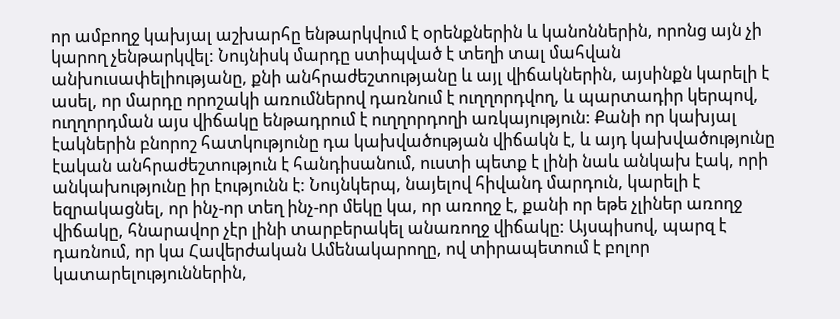որ ամբողջ կախյալ աշխարհը ենթարկվում է օրենքներին և կանոններին, որոնց այն չի կարող չենթարկվել: Նույնիսկ մարդը ստիպված է տեղի տալ մահվան անխուսափելիությանը, քնի անհրաժեշտությանը և այլ վիճակներին, այսինքն կարելի է ասել, որ մարդը որոշակի առումներով դառնում է ուղղորդվող, և պարտադիր կերպով, ուղղորդման այս վիճակը ենթադրում է ուղղորդողի առկայություն: Քանի որ կախյալ էակներին բնորոշ հատկությունը դա կախվածության վիճակն է, և այդ կախվածությունը էական անհրաժեշտություն է հանդիսանում, ուստի պետք է լինի նաև անկախ էակ, որի անկախությունը իր էությունն է: Նույնկերպ, նայելով հիվանդ մարդուն, կարելի է եզրակացնել, որ ինչ-որ տեղ ինչ-որ մեկը կա, որ առողջ է, քանի որ եթե չլիներ առողջ վիճակը, հնարավոր չէր լինի տարբերակել անառողջ վիճակը: Այսպիսով, պարզ է դառնում, որ կա Հավերժական Ամենակարողը, ով տիրապետում է բոլոր կատարելություններին,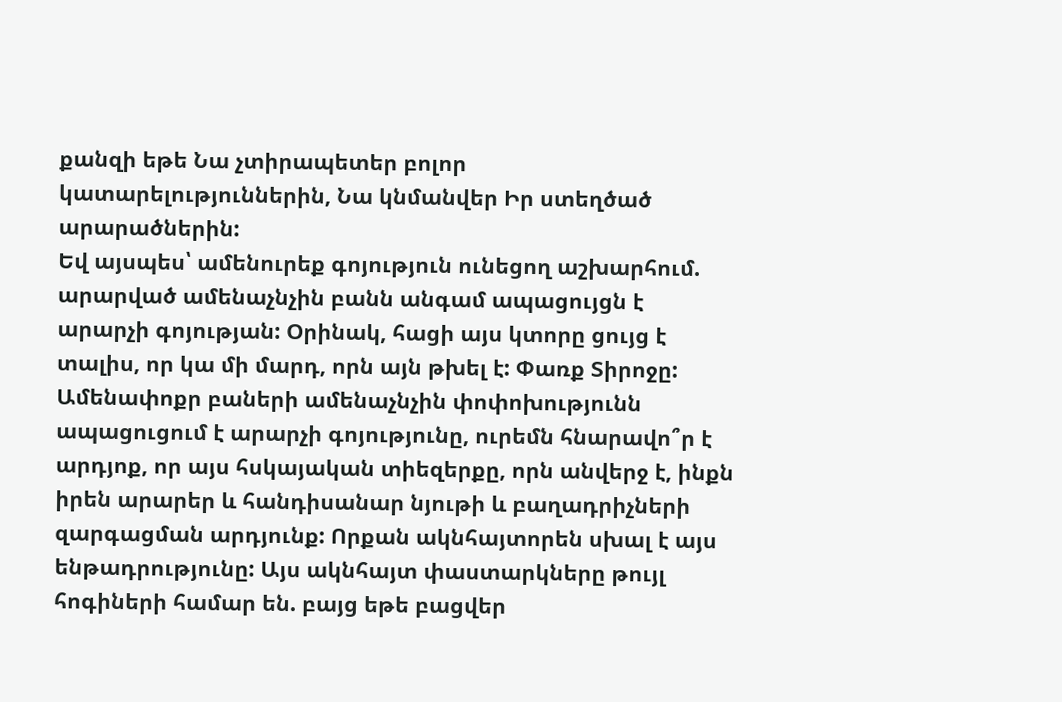քանզի եթե Նա չտիրապետեր բոլոր կատարելություններին, Նա կնմանվեր Իր ստեղծած արարածներին:
Եվ այսպես՝ ամենուրեք գոյություն ունեցող աշխարհում. արարված ամենաչնչին բանն անգամ ապացույցն է արարչի գոյության: Օրինակ, հացի այս կտորը ցույց է տալիս, որ կա մի մարդ, որն այն թխել է: Փառք Տիրոջը: Ամենափոքր բաների ամենաչնչին փոփոխությունն ապացուցում է արարչի գոյությունը, ուրեմն հնարավո՞ր է արդյոք, որ այս հսկայական տիեզերքը, որն անվերջ է, ինքն իրեն արարեր և հանդիսանար նյութի և բաղադրիչների զարգացման արդյունք: Որքան ակնհայտորեն սխալ է այս ենթադրությունը: Այս ակնհայտ փաստարկները թույլ հոգիների համար են. բայց եթե բացվեր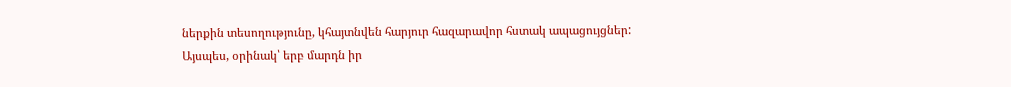ներքին տեսողությունը, կհայտնվեն հարյուր հազարավոր հստակ ապացույցներ: Այսպես, օրինակ՝ երբ մարդն իր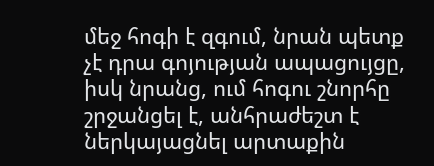մեջ հոգի է զգում, նրան պետք չէ դրա գոյության ապացույցը, իսկ նրանց, ում հոգու շնորհը շրջանցել է, անհրաժեշտ է ներկայացնել արտաքին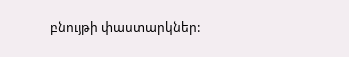բնույթի փաստարկներ: